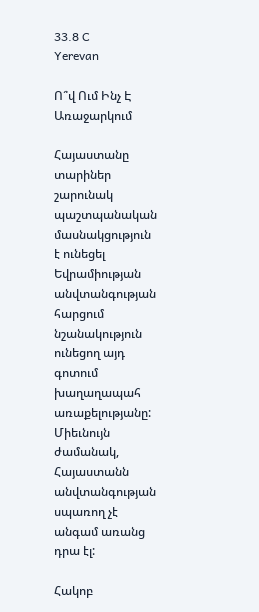33.8 C
Yerevan

Ո՞վ Ում Ինչ Է Առաջարկում

Հայաստանը տարիներ շարունակ պաշտպանական մասնակցություն է ունեցել Եվրամիության անվտանգության հարցում նշանակություն ունեցող այդ գոտում խաղաղապահ առաքելությանը: Միեւնույն ժամանակ, Հայաստանն անվտանգության սպառող չէ անգամ առանց դրա էլ:

Հակոբ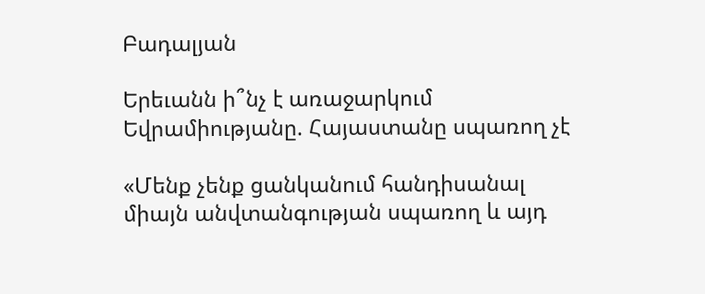Բադալյան

Երեւանն ի՞նչ է առաջարկում Եվրամիությանը. Հայաստանը սպառող չէ

«Մենք չենք ցանկանում հանդիսանալ միայն անվտանգության սպառող և այդ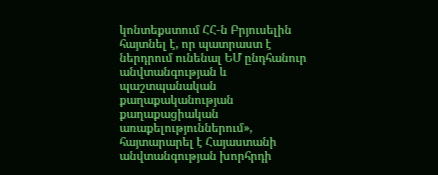կոնտեքստում ՀՀ‑ն Բրյուսելին հայտնել է, որ պատրաստ է ներդրում ունենալ ԵՄ ընդհանուր անվտանգության և պաշտպանական քաղաքականության քաղաքացիական առաքելություններում», հայտարարել է Հայաստանի անվտանգության խորհրդի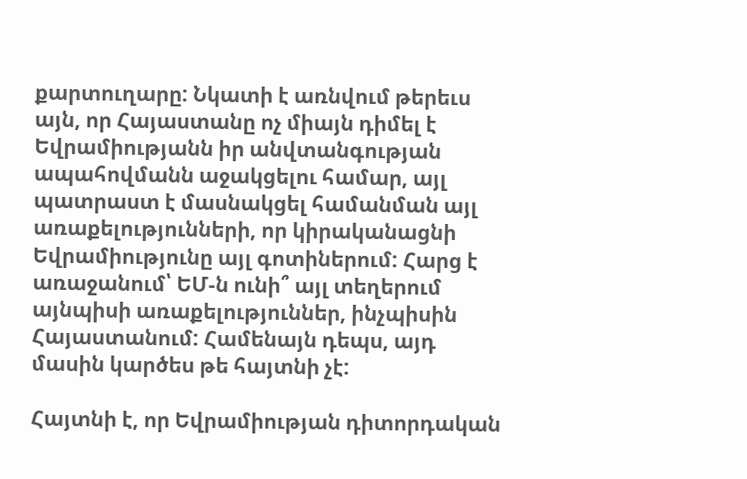քարտուղարը: Նկատի է առնվում թերեւս այն, որ Հայաստանը ոչ միայն դիմել է Եվրամիությանն իր անվտանգության ապահովմանն աջակցելու համար, այլ պատրաստ է մասնակցել համանման այլ առաքելությունների, որ կիրականացնի Եվրամիությունը այլ գոտիներում: Հարց է առաջանում՝ ԵՄ‑ն ունի՞ այլ տեղերում այնպիսի առաքելություններ, ինչպիսին Հայաստանում: Համենայն դեպս, այդ մասին կարծես թե հայտնի չէ:

Հայտնի է, որ Եվրամիության դիտորդական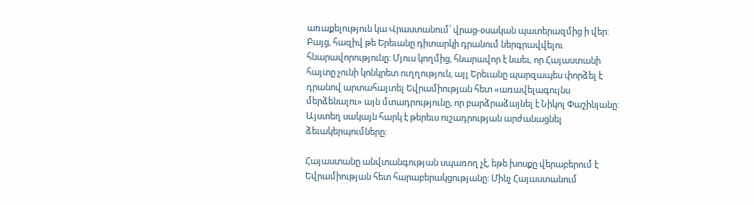առաքելություն կա Վրաստանում՝ վրաց-օսական պատերազմից ի վեր: Բայց, հազիվ թե Երեւանը դիտարկի դրանում ներգրավվելու հնարավորությունը: Մյուս կողմից, հնարավոր է նաեւ, որ Հայաստանի հայտը չունի կոնկրետ ուղղություն, այլ Երեւանը պարզապես փորձել է դրանով արտահայտել Եվրամիության հետ «առավելագույնս մերձենալու» այն մտադրությունը, որ բարձրաձայնել է Նիկոլ Փաշինյանը: Այստեղ սակայն հարկ է թերեւս ուշադրության արժանացնել ձեւակերպումները:

Հայաստանը անվտանգության սպառող չէ, եթե խոսքը վերաբերում է Եվրամիության հետ հարաբերակցությանը: Մինչ Հայաստանում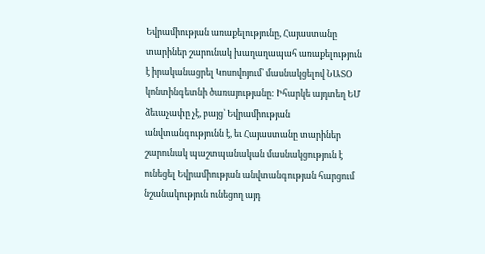Եվրամիության առաքելությունը, Հայաստանը տարիներ շարունակ խաղաղապահ առաքելություն է իրականացրել Կոսովոյում՝ մասնակցելով ՆԱՏՕ կոնտինգետնի ծառայությանը: Իհարկե այդտեղ ԵՄ ձեւաչափը չէ, բայց՝ Եվրամիության անվտանգությունն է, եւ Հայաստանը տարիներ շարունակ պաշտպանական մասնակցություն է ունեցել Եվրամիության անվտանգության հարցում նշանակություն ունեցող այդ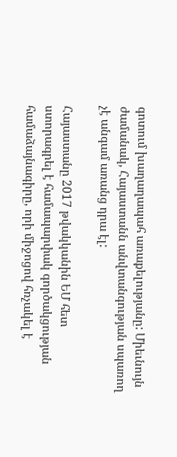գոտում խաղաղապահ առաքելությանը: Միեւնույն ժամանակ, Հայաստանն անվտանգության սպառող չէ անգամ առանց դրա էլ:

Հայաստանը 2017 թվակկանին ԵՄ հետ ստորագրել է համապարփակ գործակցության համաձայնագիրը, որի միջոցով հռչակել է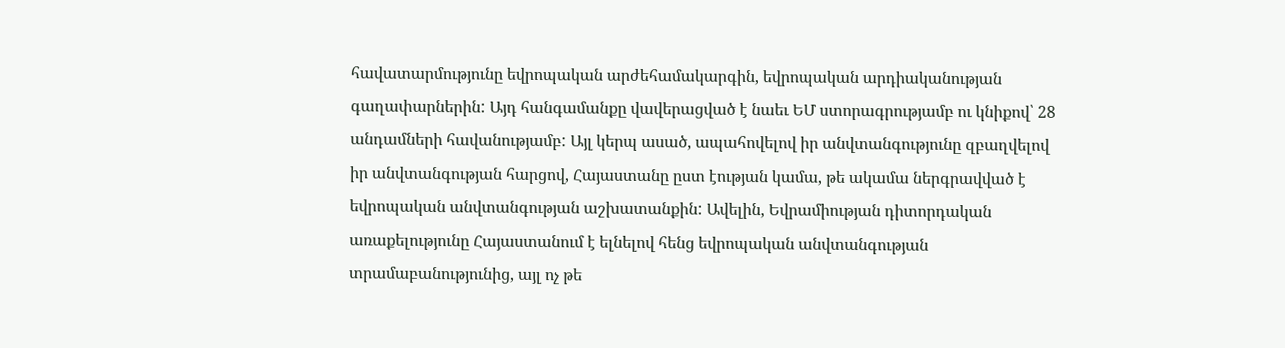հավատարմությունը եվրոպական արժեհամակարգին, եվրոպական արդիականության գաղափարներին: Այդ հանգամանքը վավերացված է նաեւ ԵՄ ստորագրությամբ ու կնիքով՝ 28 անդամների հավանությամբ: Այլ կերպ ասած, ապահովելով իր անվտանգությունը զբաղվելով իր անվտանգության հարցով, Հայաստանը ըստ էության կամա, թե ակամա ներգրավված է եվրոպական անվտանգության աշխատանքին: Ավելին, Եվրամիության դիտորդական առաքելությունը Հայաստանում է ելնելով հենց եվրոպական անվտանգության տրամաբանությունից, այլ ոչ թե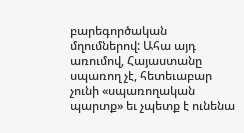բարեգործական մղումներով: Ահա այդ առումով, Հայաստանը սպառող չէ, հետեւաբար չունի «սպառողական պարտք» եւ չպետք է ունենա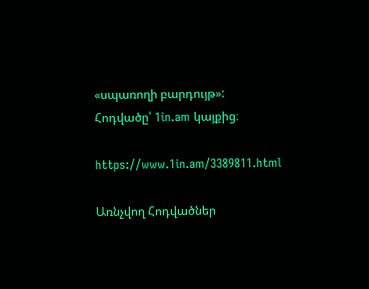«սպառողի բարդույթ»:
Հոդվածը՝ 1in.am կայքից։

https://www.1in.am/3389811.html

Առնչվող Հոդվածներ